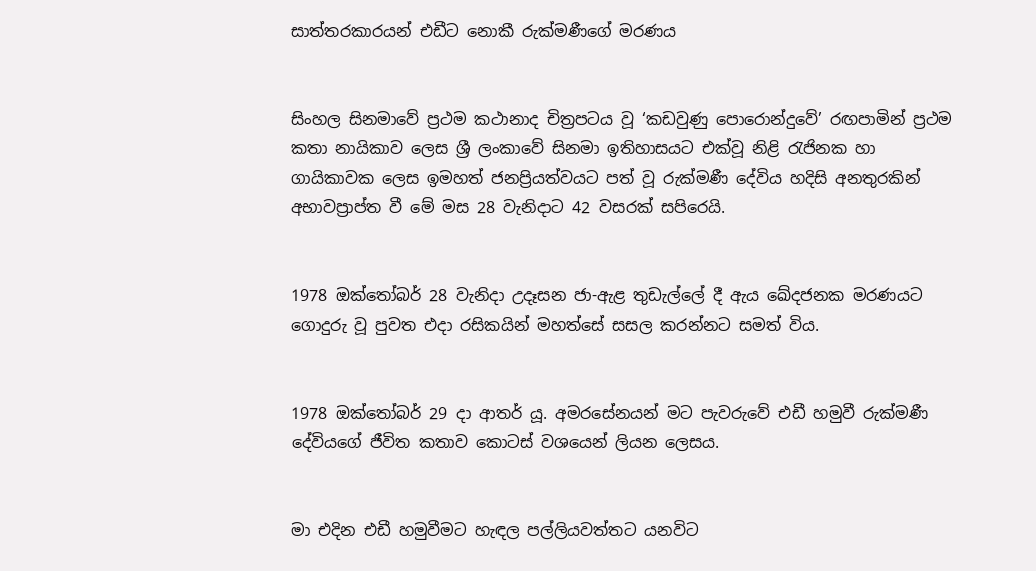සාත්තරකාරයන් එඩීට නොකී රුක්මණීගේ මරණය


සිංහල සිනමාවේ ප්‍රථම කථානාද චිත්‍රපටය වූ ‘කඩවුණු පොරොන්දුවේ’ රඟපාමින් ප්‍රථම කතා නායිකාව ලෙස ශ්‍රී ලංකාවේ සිනමා ඉතිහාසයට එක්වූ නිළි රැජිනක හා ගායිකාවක ලෙස ඉමහත් ජනප්‍රියත්වයට පත් වූ රුක්මණී දේවිය හදිසි අනතුරකින් අභාවප්‍රාප්ත වී මේ මස 28 වැනිද‌ාට 42 වසරක් සපිරෙයි.


1978 ඔක්තෝබර් 28 වැනිද‌ා උදෑසන ජා-ඇළ තුඩැල්ලේ දී ඇය ඛේදජනක මරණයට ගොදුරු වූ පුවත එද‌ා රසිකයින් මහත්සේ සසල කරන්නට සමත් විය.


1978 ඔක්තෝබර් 29 දා ආතර් යූ. අමරසේනයන් මට පැවරුවේ එඩී හමුවී රුක්මණී දේවියගේ ජීවිත කතාව කොටස් වශයෙන් ලියන ලෙසය.


මා එදින එඩී හමුවීමට හැඳල පල්ලියවත්තට යනවිට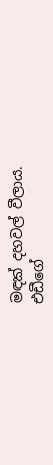මඳක් දහවල් වීලාය.
එඩීගේ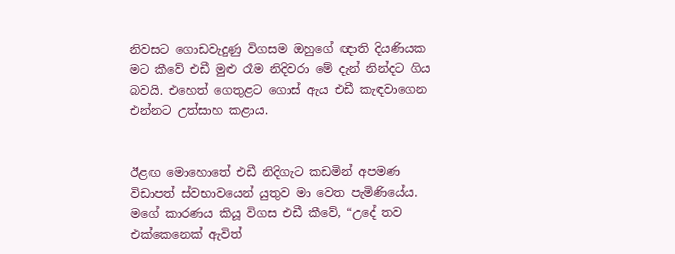නිවසට ගොඩවැදුණු විගසම ඔහුගේ ඥ‌ාති දියණියක මට කීවේ එඩී මුළු රෑම නිදිවරා මේ දැන් නින්දට ගිය බවයි. එහෙත් ගෙතුළට ගොස් ඇය එඩී කැඳවාගෙන එන්නට උත්සාහ කළාය.


ඊළඟ මොහොතේ එඩී නිදිගැට කඩමින් අපමණ විඩාපත් ස්වභාවයෙන් යුතුව මා වෙත පැමිණියේය. මගේ කාරණය කියූ විගස එඩී කීවේ, “උදේ තව එක්කෙනෙක් ඇවිත්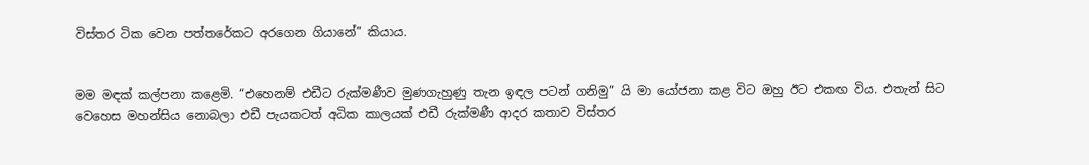විස්තර ටික වෙන පත්තරේකට අරගෙන ගියානේ” කියාය.


මම මඳක් කල්පනා කළෙමි. “එහෙනම් එඩීට රුක්මණීව මුණගැහුණු තැන ඉඳල පටන් ගනිමු” යි මා යෝජනා කළ විට ඔහු ඊට එකඟ විය. එතැන් සිට වෙහෙස මහන්සිය නොබලා එඩී පැයකටත් අධික කාලයක් එඩී රුක්මණී ආදර කතාව විස්තර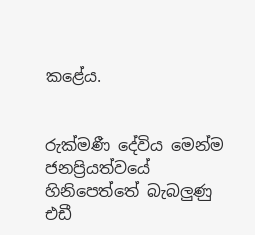කළේය.


රුක්මණී දේවිය මෙන්ම ජනප්‍රියත්වයේ හිනිපෙත්තේ බැබලුණු එඩී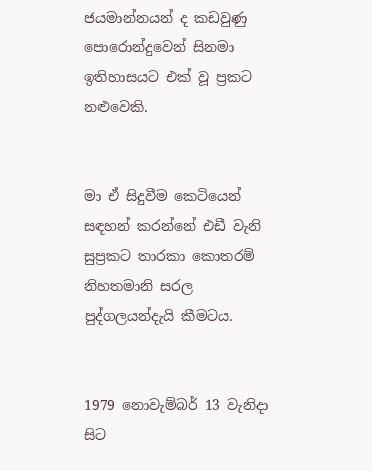ජයමාන්නයන් ද කඩවුණු පොරොන්දුවෙන් සිනමා ඉතිහාසයට එක් වූ ප්‍රකට නළුවෙකි.


මා ඒ සිදුවීම කෙටියෙන් සඳහන් කරන්නේ එඩී වැනි සුප්‍රකට තාරකා කොතරම් නිහතමානි සරල පුද්ගලයන්දැයි කීමටය.


1979 නොවැම්බර් 13 වැනිද‌ා සිට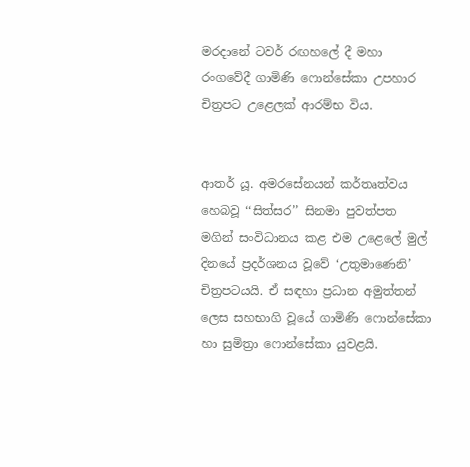මරද‌ානේ ටවර් රඟහලේ දී මහා රංගවේදී ගාමිණි ෆොන්සේකා උපහාර චිත්‍රපට උළෙලක් ආරම්භ විය.


ආතර් යූ. අමරසේනයන් කර්තෘත්වය හෙබවූ ‘‘සිත්සර’’ සිනමා පුවත්පත මගින් සංවිධානය කළ එම උළෙලේ මුල් දිනයේ ප්‍රදර්ශනය වූවේ ‘උතුමාණෙනි’ චිත්‍රපටයයි. ඒ සඳහා ප්‍රධාන අමුත්තන් ලෙස සහභාගි වූයේ ගාමිණි ෆොන්සේකා හා සුමිත්‍රා ෆොන්සේකා යුවළයි.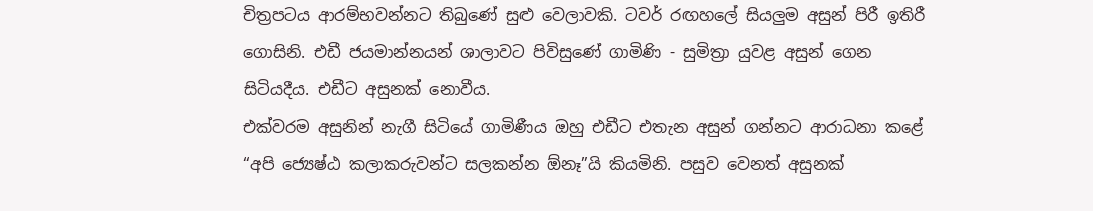චිත්‍රපටය ආරම්භවන්නට තිබුණේ සුළු වෙලාවකි. ටවර් රඟහලේ සියලුම අසුන් පිරී ඉතිරී ගොසිනි. එඩී ජයමාන්නයන් ශාලාවට පිවිසුණේ ගාමිණි - සුමිත්‍රා යුවළ අසුන් ගෙන සිටියදීය. එඩීට අසුනක් නොවීය.
එක්වරම අසුනින් නැගී සිටියේ ගාමිණීය ඔහු එඩීට එතැන අසුන් ගන්නට ආරාධනා කළේ “අපි ජ්‍යෙෂ්ඨ කලාකරුවන්ට සලකන්න ඕනෑ”යි කියමිනි. පසුව වෙනත් අසුනක්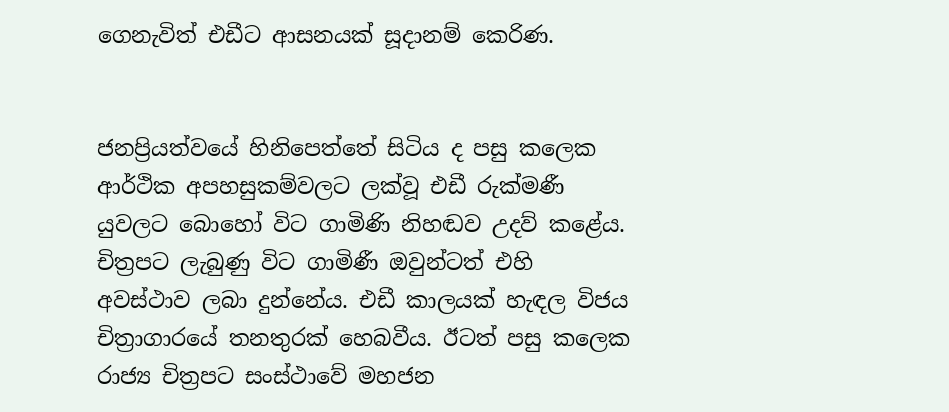ගෙනැවිත් එඩීට ආසනයක් සූද‌ානම් කෙරිණ.


ජනප්‍රියත්වයේ හිනිපෙත්තේ සිටිය ද පසු කලෙක ආර්ථික අපහසුකම්වලට ලක්වූ එඩී රුක්මණී යුවලට බොහෝ විට ගාමිණි නිහඬව උදව් කළේය. චිත්‍රපට ලැබුණු විට ගාමිණී ඔවුන්ටත් එහි අවස්ථාව ලබා දුන්නේය. එඩී කාලයක් හැඳල විජය චිත්‍රාගාරයේ තනතුරක් හෙබවීය. ඊටත් පසු කලෙක රාජ්‍ය චිත්‍රපට සංස්ථාවේ මහජන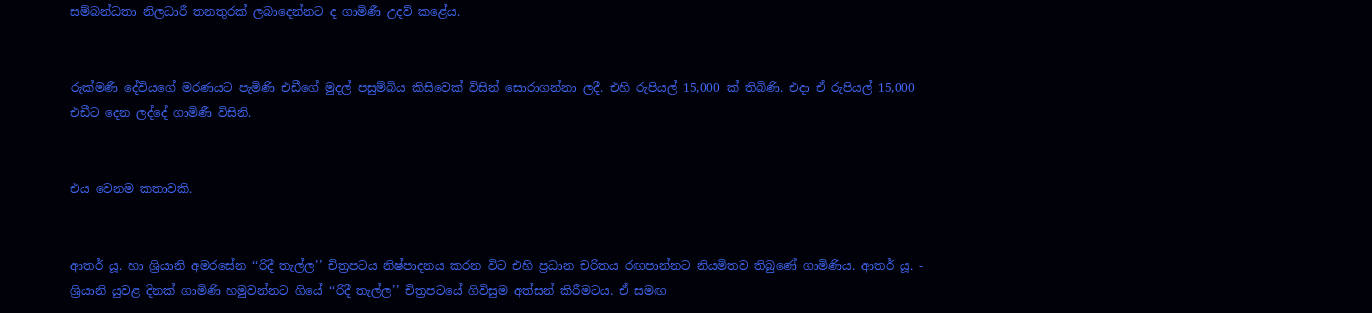සම්බන්ධතා නිලධාරී තනතුරක් ලබාදෙන්නට ද ගාමිණී උදව් කළේය.


රුක්මණී දේවියගේ මරණයට පැමිණි එඩීගේ මුදල් පසුම්බිය කිසිවෙක් විසින් සොරාගන්නා ලදී. එහි රුපියල් 15,000 ක් තිබිණි. එද‌ා ඒ රුපියල් 15,000 එඩීට දෙන ලද්දේ ගාමිණී විසිනි.


එය වෙනම කතාවකි.


ආතර් යූ. හා ශ්‍රියානි අමරසේන ‘‘රිදී තැල්ල’’ චිත්‍රපටය නිෂ්පාදනය කරන විට එහි ප්‍රධාන චරිතය රඟපාන්නට නියමිතව තිබුණේ ගාමිණිය. ආතර් යූ. - ශ්‍රියානි යුවළ දිනක් ගාමිණි හමුවන්නට ගියේ ‘‘රිදී තැල්ල’’ චිත්‍රපටයේ ගිවිසුම අත්සන් කිරීමටය. ඒ සමඟ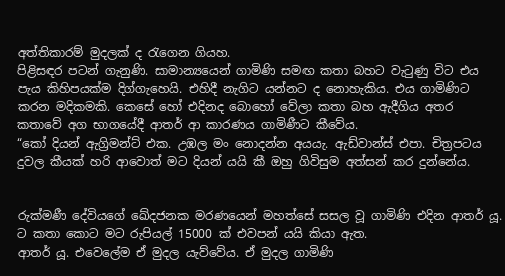අත්තිකාරම් මුදලක් ද රැගෙන ගියහ.
පිළිසඳර පටන් ගැනුණි. සාමාන්‍යයෙන් ගාමිණි සමඟ කතා බහට වැටුණු විට එය පැය කිහිපයක්ම දිග්ගැහෙයි. එහිදී නැගිට යන්නට ද නොහැකිය. එය ගාමිණිට කරන මදිකමකි. කෙසේ හෝ එදිනද බොහෝ වේලා කතා බහ ඇදීගිය අතර කතාවේ අග භාගයේදී ආතර් ආ කාරණය ගාමිණීට කීවේය.
“කෝ දියන් ඇග්‍රිමන්ට් එක. උඹල මං නොදන්න අයයැ. ඇඩ්වාන්ස් එපා. චිත්‍රපටය දුවල කීයක් හරි ආවොත් මට දියන් යයි කී ඔහු ගිවිසුම අත්සන් කර දුන්නේය.


රුක්මණී දේවියගේ ඛේදජනක මරණයෙන් මහත්සේ සසල වූ ගාමිණි එදින ආතර් යූ. ට කතා කොට මට රුපියල් 15000 ක් එවපන් යයි කියා ඇත.
ආතර් යූ. එවෙලේම ඒ මුදල යැව්වේය. ඒ මුදල ගාමිණි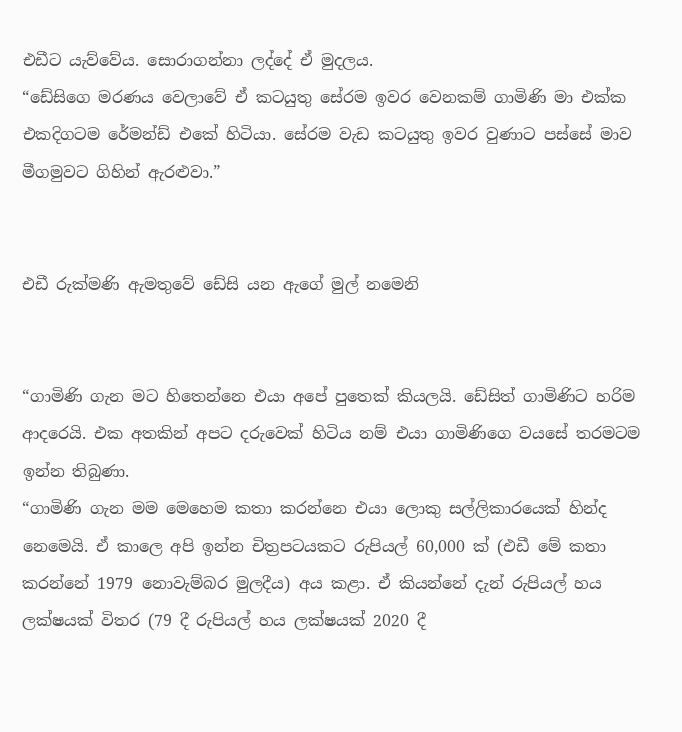එඩීට යැව්වේය. සොරාගන්නා ලද්දේ ඒ මුදලය.
“ඩේසිගෙ මරණය වෙලාවේ ඒ කටයුතු සේරම ඉවර වෙනකම් ගාමිණි මා එක්ක එකදිගටම රේමන්ඩ් එකේ හිටියා. සේරම වැඩ කටයුතු ඉවර වුණාට පස්සේ මාව මීගමුවට ගිහින් ඇරළුවා.”


එඩී රුක්මණි ඇමතුවේ ඩේසි යන ඇගේ මුල් නමෙනි


“ගාමිණි ගැන මට හිතෙන්නෙ එයා අපේ පුතෙක් කියලයි. ඩේසිත් ගාමිණිට හරිම ආදරෙයි. එක අතකින් අපට දරුවෙක් හිටිය නම් එයා ගාමිණිගෙ වයසේ තරමටම ඉන්න තිබුණා.
“ගාමිණි ගැන මම මෙහෙම කතා කරන්නෙ එයා ලොකු සල්ලිකාරයෙක් හින්ද නෙමෙයි. ඒ කාලෙ අපි ඉන්න චිත්‍රපටයකට රුපියල් 60,000 ක් (එඩී මේ කතා කරන්නේ 1979 නොවැම්බර මුලදීය) අය කළා. ඒ කියන්නේ දැන් රුපියල් හය ලක්ෂයක් විතර (79 දී රුපියල් හය ලක්ෂයක් 2020 දී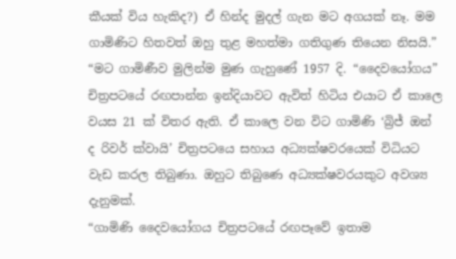කීයක් විය හැකිද?) ඒ හින්ද මුදල් ගැන මට අගයක් නෑ. මම ගාමිණිට හිතවත් ඔහු තුළ මහත්මා ගතිගුණ තියෙන නිසයි.”
“මට ගාමිණීව මුලින්ම මුණ ගැහුණේ 1957 දි. “දෛවයෝගය” චිත්‍රපටයේ රඟපාන්න ඉන්දියාවට ඇවිත් හිටිය එයාට ඒ කාලෙ වයස 21 ක් විතර ඇති. ඒ කාලෙ වන විට ගාමිණි ‘බ්‍රිජ් ඔන් ද රිවර් ක්වායි’ චිත්‍රපටයෙ සහාය අධ්‍යක්ෂවරයෙක් විධියට වැඩ කරල තිබුණා. ඔහුට තිබුණෙ අධ්‍යක්ෂවරයකුට අවශ්‍ය දැනුමක්.
“ගාමිණි දෛවයෝගය චිත්‍රපටයේ රඟපෑවේ ඉතාම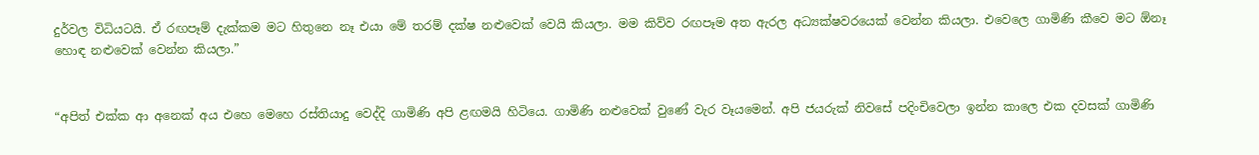දුර්වල විධියටයි. ඒ රඟපෑම් දැක්කම මට හිතුනෙ නෑ එයා මේ තරම් දක්ෂ නළුවෙක් වෙයි කියලා. මම කිව්ව රඟපෑම අත ඇරල අධ්‍යක්ෂවරයෙක් වෙන්න කියලා. එවෙලෙ ගාමිණි කීවෙ මට ඕනෑ හොඳ නළුවෙක් වෙන්න කියලා.”


“අපිත් එක්ක ආ අනෙක් අය එහෙ මෙහෙ රස්තියාදු වෙද්දි ගාමිණි අපි ළඟමයි හිටියෙ. ගාමිණි නළුවෙක් වුණේ වැර වෑයමෙන්. අපි ජයරුක් නිවසේ පදිංචිවෙලා ඉන්න කාලෙ එක දවසක් ගාමිණි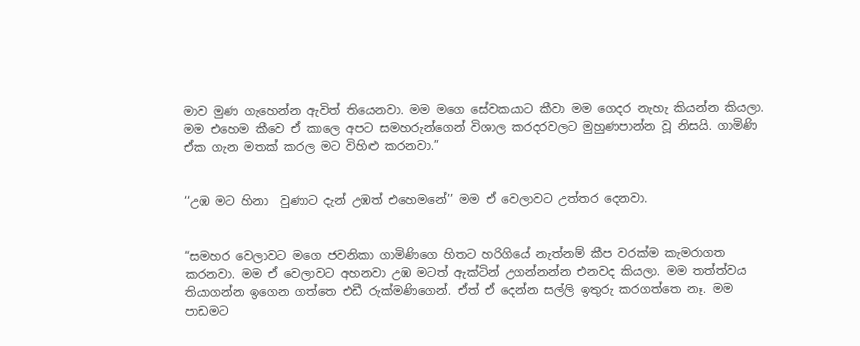මාව මුණ ගැහෙන්න ඇවිත් තියෙනවා. මම මගෙ සේවකයාට කීවා මම ගෙදර නැහැ කියන්න කියලා. මම එහෙම කීවෙ ඒ කාලෙ අපට සමහරුන්ගෙන් විශාල කරදරවලට මුහුණපාන්න වූ නිසයි. ගාමිණි ඒක ගැන මතක් කරල මට විහිළු කරනවා.”


‘‘උඹ මට හිනා  වුණාට දැන් උඹත් එහෙමනේ’’ මම ඒ වෙලාවට උත්තර දෙනවා.


“සමහර වෙලාවට මගෙ ජවනිකා ගාමිණිගෙ හිතට හරිගියේ නැත්නම් කීප වරක්ම කැමරාගත කරනවා. මම ඒ වෙලාවට අහනවා උඹ මටත් ඇක්ටින් උගන්නන්න එනවද කියලා. මම තත්ත්වය තියාගන්න ඉගෙන ගත්තෙ එඩී රුක්මණිගෙන්. ඒත් ඒ දෙන්න සල්ලි ඉතුරු කරගත්තෙ නෑ. මම පාඩමට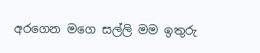අරගෙන මගෙ සල්ලි මම ඉතුරු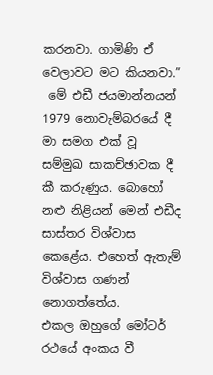කරනවා. ගාමිණි ඒ වෙලාවට මට කියනවා.”
 මේ එඩී ජයමාන්නයන් 1979 නොවැම්බරයේ දී මා සමග එක් වූ සම්මුඛ සාකච්ඡාවක දී කී කරුණුය. බොහෝ නළු නිළියන් මෙන් එඩීද සාස්තර විශ්වාස කෙළේය. එහෙත් ඇතැම් විශ්වාස ගණන් නොගත්තේය.
එකල ඔහුගේ මෝටර් රථයේ අංකය වී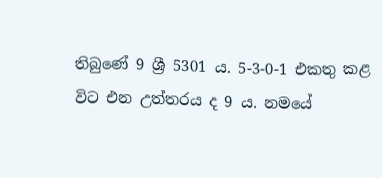තිබුණේ 9 ශ්‍රී 5301 ය. 5-3-0-1 එකතු කළ විට එන උත්තරය ද 9 ය. නමයේ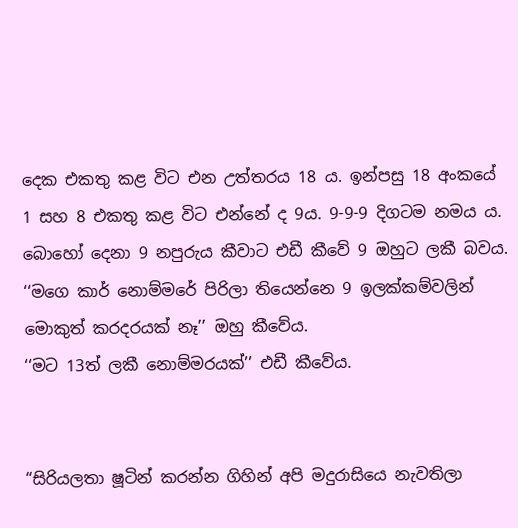දෙක එකතු කළ විට එන උත්තරය 18 ය. ඉන්පසු 18 අංකයේ 1 සහ 8 එකතු කළ විට එන්නේ ද 9ය. 9-9-9 දිගටම නමය ය.
බොහෝ දෙනා 9 නපුරුය කීවාට එඩී කීවේ 9 ඔහුට ලකී බවය.
‘‘මගෙ කාර් නොම්මරේ පිරිලා තියෙන්නෙ 9 ඉලක්කම්වලින් මොකුත් කරදරයක් නෑ’’ ඔහු කීවේය.
‘‘මට 13ත් ලකී නොම්මරයක්’’ එඩී කීවේය.


“සිරියලතා ෂූටින් කරන්න ගිහින් අපි මදුරාසියෙ නැවතිලා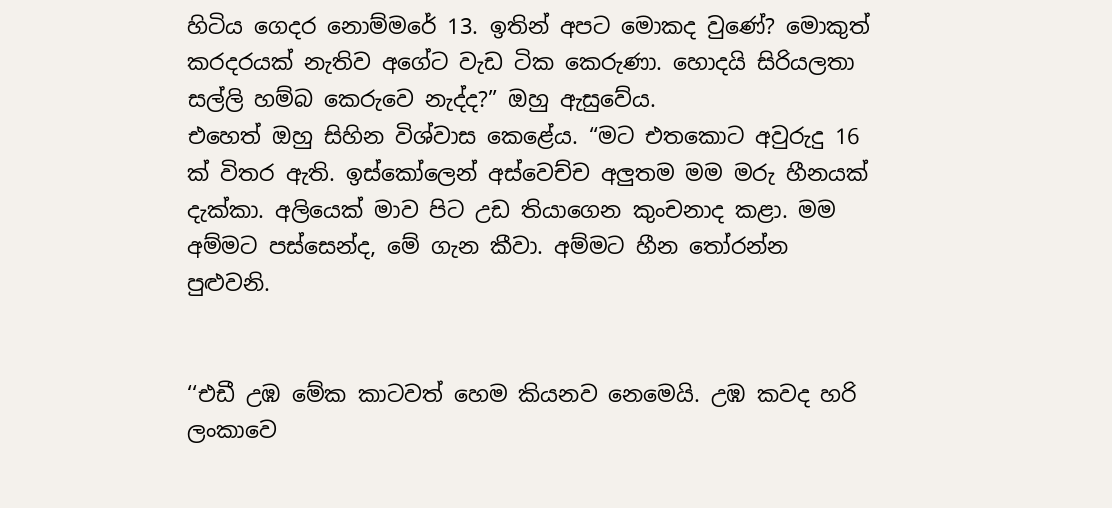හිටිය ගෙදර නොම්මරේ 13. ඉතින් අපට මොකද වුණේ? මොකුත් කරදරයක් නැතිව අගේට වැඩ ටික කෙරුණා. හොදයි සිරියලතා සල්ලි හම්බ කෙරුවෙ නැද්ද?” ඔහු ඇසුවේය.
එහෙත් ඔහු සිහින විශ්වාස කෙළේය. “මට එතකොට අවුරුදු 16 ක් විතර ඇති. ඉස්කෝලෙන් අස්වෙච්ච අලුතම මම මරු හීනයක් දැක්කා. අලියෙක් මාව පිට උඩ තියාගෙන කුංචනාද කළා. මම අම්මට පස්සෙන්ද, මේ ගැන කීවා. අම්මට හීන තෝරන්න පුළුවනි.


‘‘එඩී උඹ මේක කාටවත් හෙම කියනව නෙමෙයි. උඹ කවද හරි ලංකාවෙ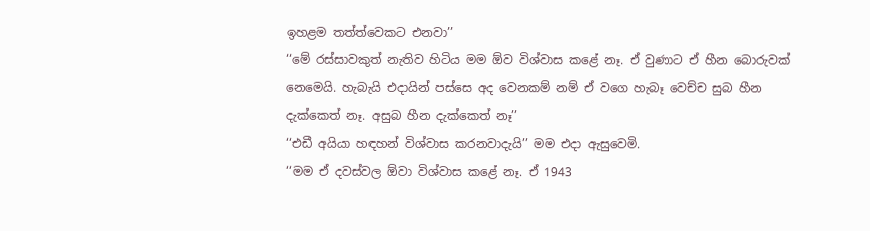ඉහළම තත්ත්වෙකට එනවා’’
‘‘මේ රස්සාවකුත් නැතිව හිටිය මම ඕව විශ්වාස කළේ නෑ. ඒ වුණාට ඒ හීන බොරුවක් නෙමෙයි. හැබැයි එද‌ායින් පස්සෙ අද වෙනකම් නම් ඒ වගෙ හැබෑ වෙච්ච සුබ හීන දැක්කෙත් නෑ. අසුබ හීන දැක්කෙත් නෑ’’
‘‘එඩී අයියා හඳහන් විශ්වාස කරනවාදැයි’’ මම එද‌ා ඇසුවෙමි.
‘‘මම ඒ දවස්වල ඕවා විශ්වාස කළේ නෑ. ඒ 1943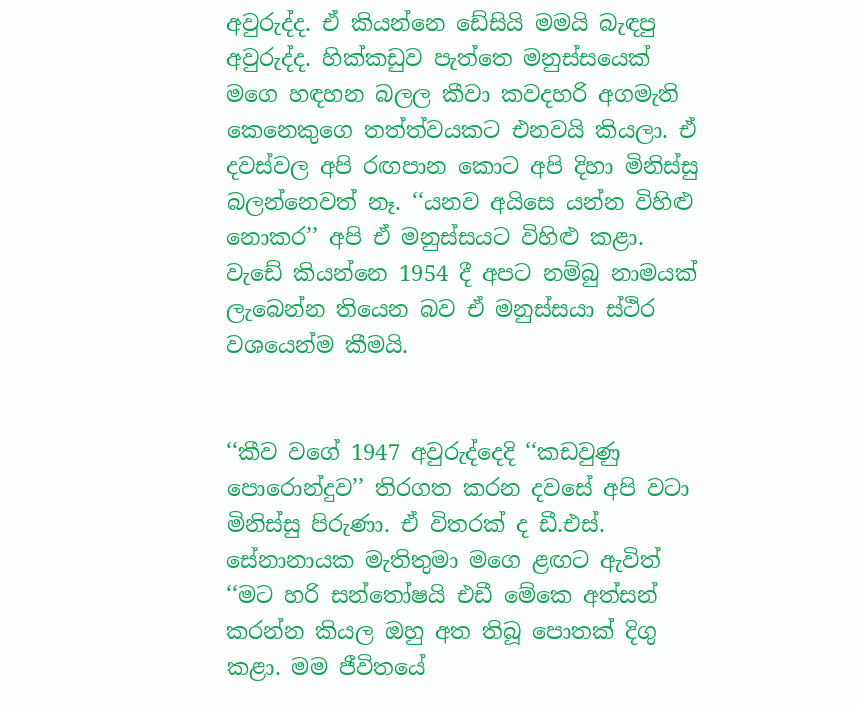අවුරුද්ද. ඒ කියන්නෙ ඩේසියි මමයි බැඳපු අවුරුද්ද. හික්කඩුව පැත්තෙ මනුස්සයෙක් මගෙ හඳහන බලල කීවා කවදහරි අගමැති කෙනෙකුගෙ තත්ත්වයකට එනවයි කියලා. ඒ දවස්වල අපි රඟපාන කොට අපි දිහා මිනිස්සු බලන්නෙවත් නෑ. ‘‘යනව අයිසෙ යන්න විහිළු නොකර’’ අපි ඒ මනුස්සයට විහිළු කළා. වැඩේ කියන්නෙ 1954 දී අපට නම්බු නාමයක් ලැබෙන්න තියෙන බව ඒ මනුස්සයා ස්ථිර වශයෙන්ම කීමයි.


‘‘කීව වගේ 1947 අවුරුද්දෙදි ‘‘කඩවුණු පොරොන්දුව’’ තිරගත කරන දවසේ අපි වටා මිනිස්සු පිරුණා. ඒ විතරක් ද ඩී.එස්. සේනානායක මැතිතුමා මගෙ ළඟට ඇවිත් ‘‘මට හරි සන්තෝෂයි එඩී මේකෙ අත්සන් කරන්න කියල ඔහු අත තිබූ පොතක් දිගු කළා. මම ජීවිතයේ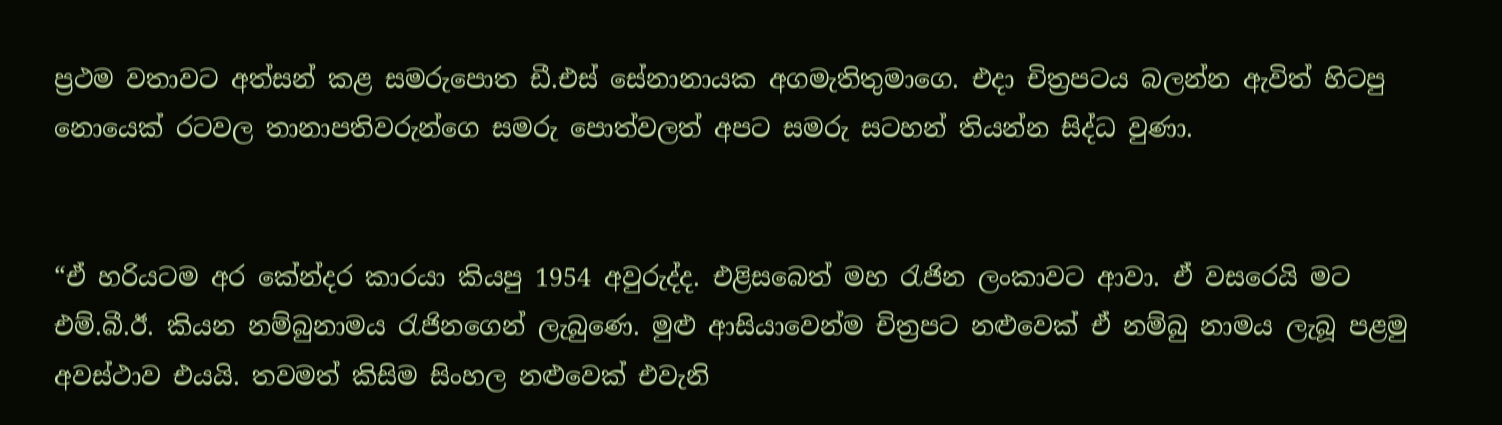ප්‍රථම වතාවට අත්සන් කළ සමරුපොත ඩී.එස් සේනානායක අගමැතිතුමාගෙ. එද‌ා චිත්‍රපටය බලන්න ඇවිත් හිටපු නොයෙක් රටවල තානාපතිවරුන්ගෙ සමරු පොත්වලත් අපට සමරු සටහන් තියන්න සිද්ධ වුණා.


“ඒ හරියටම අර කේන්දර කාරයා කියපු 1954 අවුරුද්ද. එළිසබෙත් මහ රැජින ලංකාවට ආවා. ඒ වසරෙයි මට එම්.බී.ඊ. කියන නම්බුනාමය රැජිනගෙන් ලැබුණෙ. මුළු ආසියාවෙන්ම චිත්‍රපට නළුවෙක් ඒ නම්බු නාමය ලැබූ පළමු අවස්ථාව එයයි. තවමත් කිසිම සිංහල නළුවෙක් එවැනි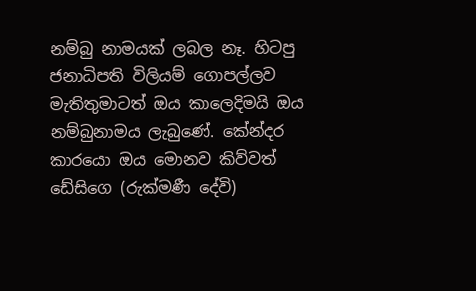නම්බු නාමයක් ලබල නෑ. හිටපු ජනාධිපති විලියම් ගොපල්ලව මැතිතුමාටත් ඔය කාලෙදිමයි ඔය නම්බුනාමය ලැබුණේ. කේන්දර කාරයො ඔය මොනව කිව්වත් ඩේසිගෙ (රුක්මණී දේවි)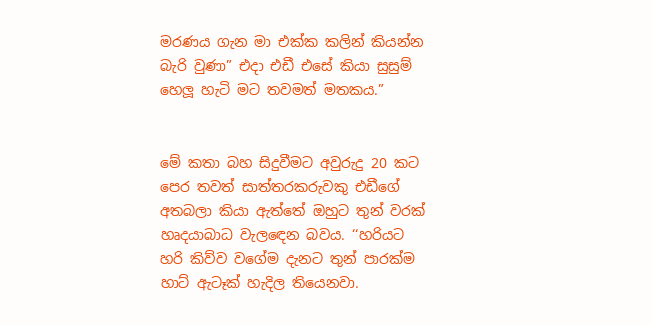මරණය ගැන මා එක්ක කලින් කියන්න බැරි වුණා” එද‌ා එඩී එසේ කියා සුසුම් හෙලූ හැටි මට තවමත් මතකය.”


මේ කතා බහ සිදුවීමට අවුරුදු 20 කට පෙර තවත් සාත්තරකරුවකු එඩීගේ අතබලා කියා ඇත්තේ ඔහුට තුන් වරක් හෘදයාබාධ වැලඳෙන බවය. ‘‘හරියට හරි කිව්ව වගේම දැනට තුන් පාරක්ම හාට් ඇටෑක් හැදිල තියෙනවා.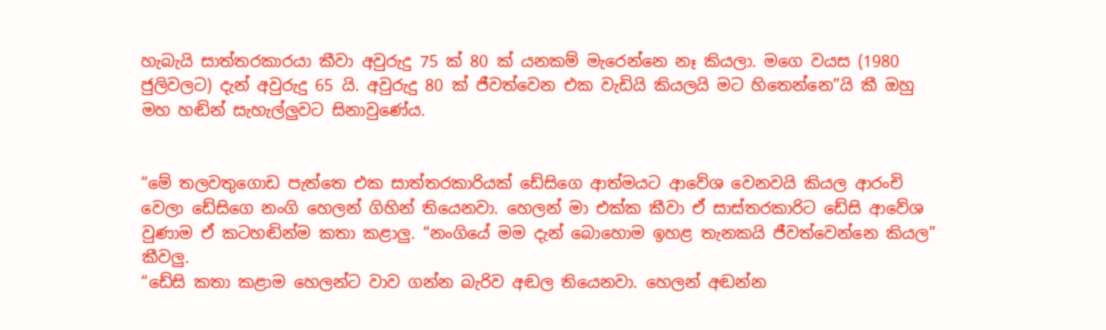හැබැයි සාත්තරකාරයා කීවා අවුරුදු 75 ක් 80 ක් යනකම් මැරෙන්නෙ නෑ කියලා. මගෙ වයස (1980 ජුලිවලට) දැන් අවුරුදු 65 යි. අවුරුදු 80 ක් ජීවත්වෙන එක වැඩියි කියලයි මට හිතෙන්නෙ”යි කී ඔහු මහ හඬින් සැහැල්ලුවට සිනාවුණේය.


“මේ තලවතුගොඩ පැත්තෙ එක සාත්තරකාරියක් ඩේසිගෙ ආත්මයට ආවේශ වෙනවයි කියල ආරංචි වෙලා ඩේසිගෙ නංගි හෙලන් ගිහින් තියෙනවා. හෙලන් මා එක්ක කීවා ඒ සාස්තරකාරිට ඩේසි ආවේශ වුණාම ඒ කටහඬින්ම කතා කළාලු. “නංගියේ මම දැන් බොහොම ඉහළ තැනකයි ජීවත්වෙන්නෙ කියල” කීවලු.
“ඩේසි කතා කළාම හෙලන්ට වාව ගන්න බැරිව අඬල තියෙනවා. හෙලන් අඬන්න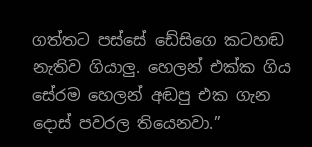ගත්තට පස්සේ ඩේසිගෙ කටහඬ නැතිව ගියාලු. හෙලන් එක්ක ගිය සේරම හෙලන් අඬපු එක ගැන දොස් පවරල තියෙනවා.”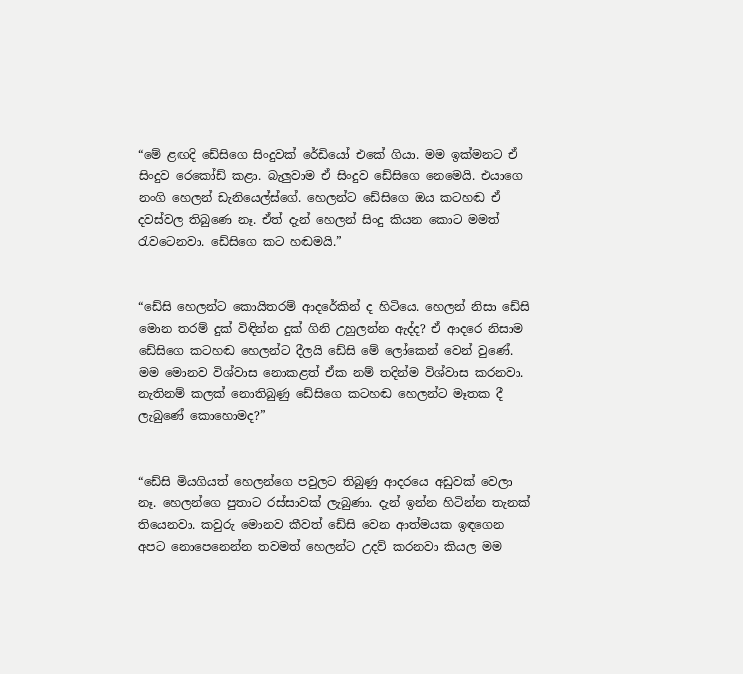“මේ ළඟදි ඩේසිගෙ සිංදුවක් රේඩියෝ එකේ ගියා. මම ඉක්මනට ඒ සිංදුව රෙකෝඩ් කළා. බැලුවාම ඒ සිංදුව ඩේසිගෙ නෙමෙයි. එයාගෙ නංගි හෙලන් ඩැනියෙල්ස්ගේ. හෙලන්ට ඩේසිගෙ ඔය කටහඬ ඒ දවස්වල තිබුණෙ නෑ. ඒත් දැන් හෙලන් සිංදු කියන කොට මමත් රැවටෙනවා. ඩේසිගෙ කට හඬමයි.”


“ඩේසි හෙලන්ට කොයිතරම් ආදරේකින් ද හිටියෙ. හෙලන් නිසා ඩේසි මොන තරම් දුක් විඳින්න දුක් ගිනි උහුලන්න ඇද්ද? ඒ ආදරෙ නිසාම ඩේසිගෙ කටහඬ හෙලන්ට දීලයි ඩේසි මේ ලෝකෙන් වෙන් වුණේ. මම මොනව විශ්වාස නොකළත් ඒක නම් තදින්ම විශ්වාස කරනවා. නැතිනම් කලක් නොතිබුණු ඩේසිගෙ කටහඬ හෙලන්ට මෑතක දී ලැබුණේ කොහොමද?”


“ඩේසි මියගියත් හෙලන්ගෙ පවුලට තිබුණු ආදරයෙ අඩුවක් වෙලා නෑ. හෙලන්ගෙ පුතාට රස්සාවක් ලැබුණා. දැන් ඉන්න හිටින්න තැනක් තියෙනවා. කවුරු මොනව කීවත් ඩේසි වෙන ආත්මයක ඉඳගෙන අපට නොපෙනෙන්න තවමත් හෙලන්ට උදව් කරනවා කියල මම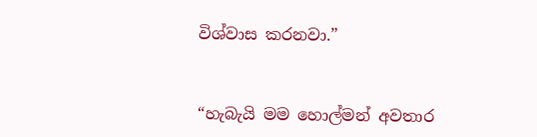විශ්වාස කරනවා.”


“හැබැයි මම හොල්මන් අවතාර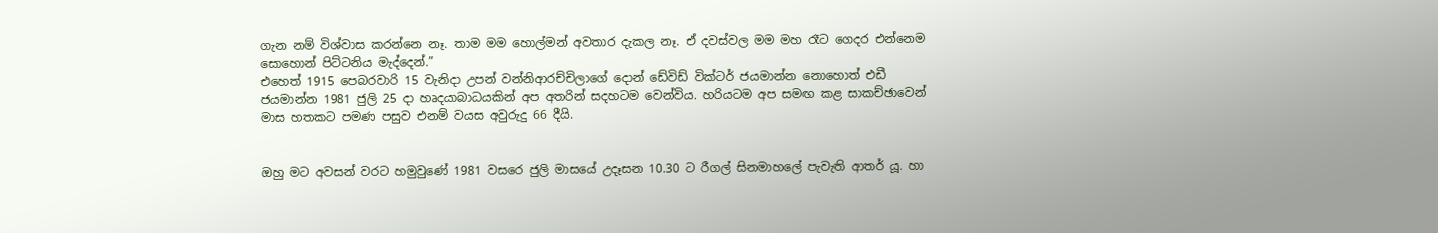ගැන නම් විශ්වාස කරන්නෙ නෑ. තාම මම හොල්මන් අවතාර දැකල නෑ. ඒ දවස්වල මම මහ රෑට ගෙදර එන්නෙම සොහොන් පිට්ටනිය මැද්දෙන්.”
එහෙත් 1915 පෙබරවාරි 15 වැනිද‌ා උපන් වන්නිආරච්චිලාගේ දොන් ඩේවිඩ් වික්ටර් ජයමාන්න නොහොත් එඩී ජයමාන්න 1981 ජුලි 25 ද‌ා හෘදයාබාධයකින් අප අතරින් සදහටම වෙන්විය. හරියටම අප සමඟ කළ සාකච්ඡාවෙන් මාස හතකට පමණ පසුව එනම් වයස අවුරුදු 66 දීයි.


ඔහු මට අවසන් වරට හමුවුණේ 1981 වසරෙ ජුලි මාසයේ උදෑසන 10.30 ට රීගල් සිනමාහලේ පැවැති ආතර් යූ. හා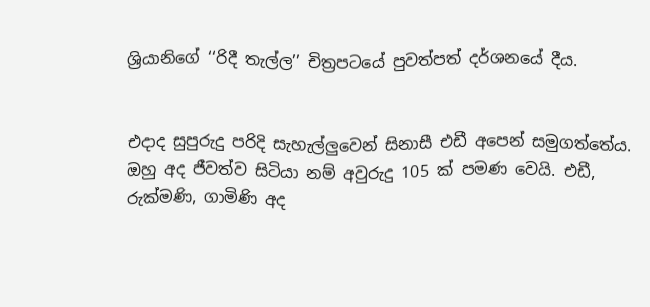ශ්‍රියානිගේ ‘‘රිදී තැල්ල’’ චිත්‍රපටයේ පුවත්පත් දර්ශනයේ දීය.


එදාද සුපුරුදු පරිදි සැහැල්ලුවෙන් සිනාසී එඩී අපෙන් සමුගත්තේය. ඔහු අද ජීවත්ව සිටියා නම් අවුරුදු 105 ක් පමණ වෙයි. එඩී, රුක්මණි, ගාමිණි අද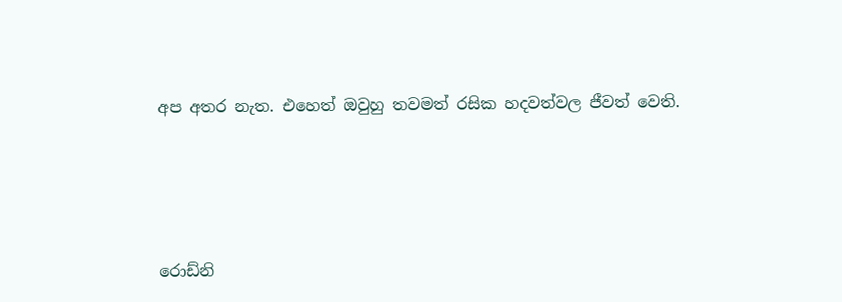අප අතර නැත. එහෙත් ඔවුහු තවමත් රසික හදවත්වල ජීවත් වෙති.





රොඩ්නි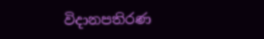විද‌ානපතිරණ